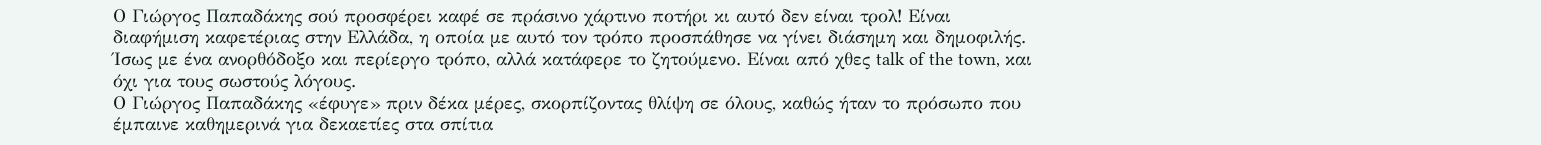Ο Γιώργος Παπαδάκης σού προσφέρει καφέ σε πράσινο χάρτινο ποτήρι κι αυτό δεν είναι τρολ! Είναι διαφήμιση καφετέριας στην Ελλάδα, η οποία με αυτό τον τρόπο προσπάθησε να γίνει διάσημη και δημοφιλής. Ίσως με ένα ανορθόδοξο και περίεργο τρόπο, αλλά κατάφερε το ζητούμενο. Είναι από χθες talk of the town, και όχι για τους σωστούς λόγους.
Ο Γιώργος Παπαδάκης «έφυγε» πριν δέκα μέρες, σκορπίζοντας θλίψη σε όλους, καθώς ήταν το πρόσωπο που έμπαινε καθημερινά για δεκαετίες στα σπίτια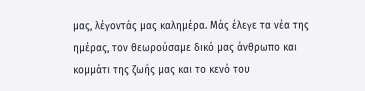μας, λέγοντάς μας καλημέρα. Μάς έλεγε τα νέα της ημέρας, τον θεωρούσαμε δικό μας άνθρωπο και κομμάτι της ζωής μας και το κενό του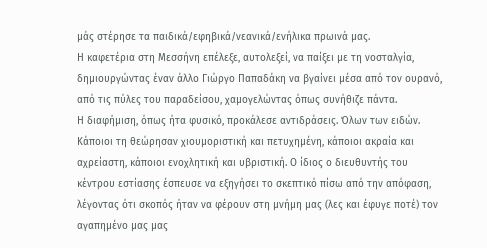μάς στέρησε τα παιδικά/εφηβικά/νεανικά/ενήλικα πρωινά μας.
Η καφετέρια στη Μεσσήνη επέλεξε, αυτολεξεί, να παίξει με τη νοσταλγία, δημιουργώντας έναν άλλο Γιώργο Παπαδάκη να βγαίνει μέσα από τον ουρανό, από τις πύλες του παραδείσου, χαμογελώντας όπως συνήθιζε πάντα.
Η διαφήμιση, όπως ήτα φυσικό, προκάλεσε αντιδράσεις. Όλων των ειδών. Κάποιοι τη θεώρησαν χιουμοριστική και πετυχημένη, κάποιοι ακραία και αχρείαστη, κάποιοι ενοχλητική και υβριστική. Ο ίδιος ο διευθυντής του κέντρου εστίασης έσπευσε να εξηγήσει το σκεπτικό πίσω από την απόφαση, λέγοντας ότι σκοπός ήταν να φέρουν στη μνήμη μας (λες και έφυγε ποτέ) τον αγαπημένο μας μας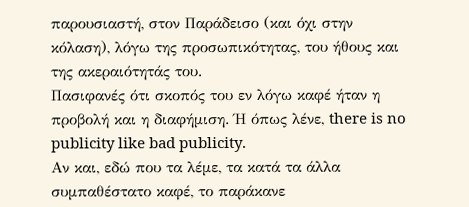παρουσιαστή, στον Παράδεισο (και όχι στην κόλαση), λόγω της προσωπικότητας, του ήθους και της ακεραιότητάς του.
Πασιφανές ότι σκοπός του εν λόγω καφέ ήταν η προβολή και η διαφήμιση. Ή όπως λένε, there is no publicity like bad publicity.
Αν και, εδώ που τα λέμε, τα κατά τα άλλα συμπαθέστατο καφέ, το παράκανε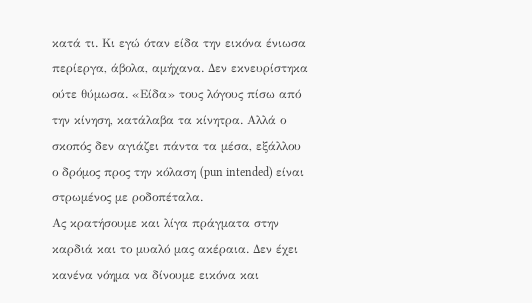κατά τι. Κι εγώ όταν είδα την εικόνα ένιωσα περίεργα, άβολα, αμήχανα. Δεν εκνευρίστηκα ούτε θύμωσα. «Είδα» τους λόγους πίσω από την κίνηση, κατάλαβα τα κίνητρα. Αλλά ο σκοπός δεν αγιάζει πάντα τα μέσα, εξάλλου ο δρόμος προς την κόλαση (pun intended) είναι στρωμένος με ροδοπέταλα.
Ας κρατήσουμε και λίγα πράγματα στην καρδιά και το μυαλό μας ακέραια. Δεν έχει κανένα νόημα να δίνουμε εικόνα και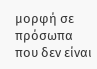μορφή σε πρόσωπα που δεν είναι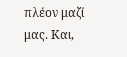πλέον μαζί μας. Και,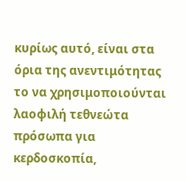κυρίως αυτό, είναι στα όρια της ανεντιμότητας το να χρησιμοποιούνται λαοφιλή τεθνεώτα πρόσωπα για κερδοσκοπία,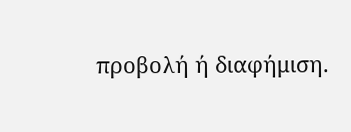προβολή ή διαφήμιση.